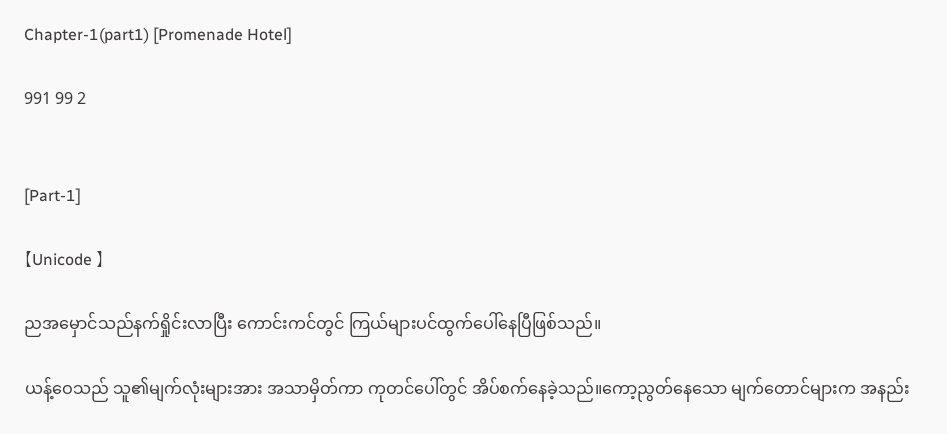Chapter-1(part1) [Promenade Hotel]

991 99 2


[Part-1]

【Unicode 】

ညအမှောင်သည်နက်ရှိုင်းလာပြီး ကောင်းကင်တွင် ကြယ်များပင်ထွက်ပေါ်နေပြီဖြစ်သည်။

ယန့်ဝေသည် သူ၏မျက်လုံးများအား အသာမှိတ်ကာ ကုတင်ပေါ်တွင် အိပ်စက်နေခဲ့သည်။ကော့ညွတ်နေသော မျက်တောင်များက အနည်း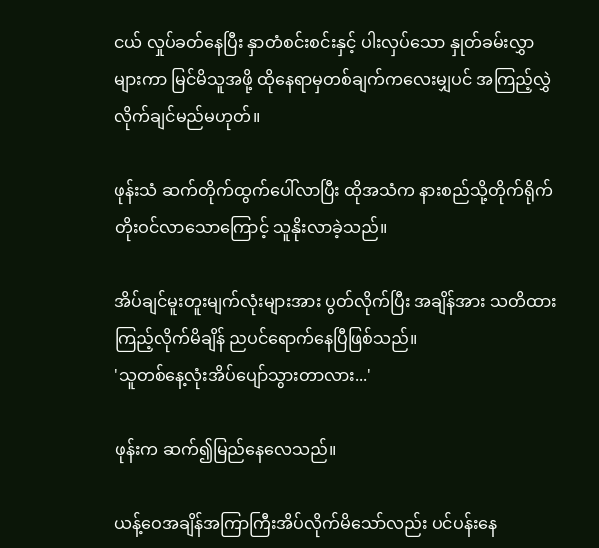ငယ် လှုပ်ခတ်နေပြီး နှာတံစင်းစင်းနှင့် ပါးလှပ်သော နှုတ်ခမ်းလွှာများကာ မြင်မိသူအဖို့ ထိုနေရာမှတစ်ချက်ကလေးမျှပင် အကြည့်လွှဲလိုက်ချင်မည်မဟုတ်။

ဖုန်းသံ ဆက်တိုက်ထွက်ပေါ်လာပြီး ထိုအသံက နားစည်သို့တိုက်ရိုက် တိုးဝင်လာသောကြောင့် သူနိုးလာခဲ့သည်။

အိပ်ချင်မူးတူးမျက်လုံးများအား ပွတ်လိုက်ပြီး အချိန်အား သတိထားကြည့်လိုက်မိချိန် ညပင်ရောက်နေပြီဖြစ်သည်။
'သူတစ်နေ့လုံးအိပ်ပျော်သွားတာလား...'

ဖုန်းက ဆက်၍မြည်နေလေသည်။

ယန့်ဝေအချိန်အကြာကြီးအိပ်လိုက်မိသော်လည်း ပင်ပန်းနေ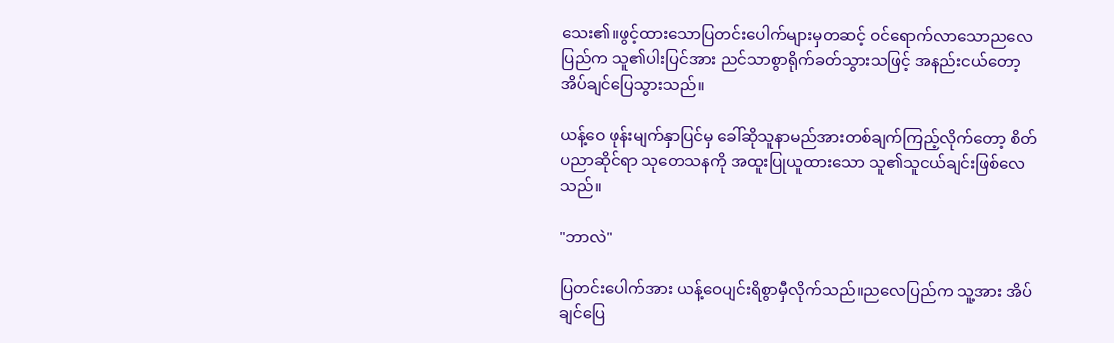သေး၏။ဖွင့်ထားသောပြတင်းပေါက်များမှတဆင့် ဝင်ရောက်လာသောညလေပြည်က သူ၏ပါးပြင်အား ညင်သာစွာရိုက်ခတ်သွားသဖြင့် အနည်းငယ်တော့အိပ်ချင်ပြေသွား‌သည်။

ယန့်ဝေ ဖုန်းမျက်နှာပြင်မှ ခေါ်ဆိုသူနာမည်အားတစ်ချက်ကြည့်လိုက်တော့ စိတ်ပညာဆိုင်ရာ သုတေသနကို အထူးပြုယူထားသော သူ၏သူငယ်ချင်းဖြစ်လေသည်။

"ဘာလဲ"

ပြတင်းပေါက်အား ယန့်ဝေပျင်းရိစွာမှီလိုက်သည်။ညလေပြည်က သူ့အား အိပ်ချင်ပြေ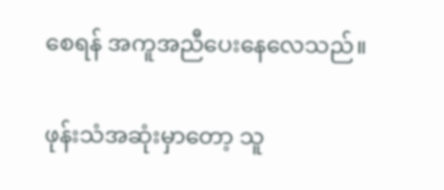စေရန် အကူအညီပေးနေလေသည်။

ဖုန်းသံအဆုံးမှာတော့ သူ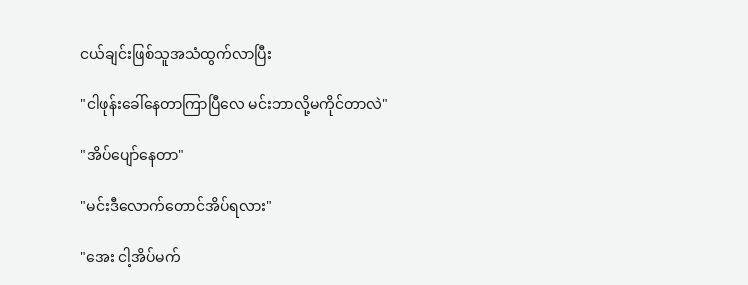ငယ်ချင်းဖြစ်သူအသံထွက်လာပြီး

"ငါဖုန်းခေါ်နေတာကြာပြီလေ မင်းဘာလို့မကိုင်တာလဲ"

"အိပ်ပျော်နေတာ"

"မင်းဒီလောက်တောင်အိပ်ရလား"

"အေး ငါ့အိပ်မက်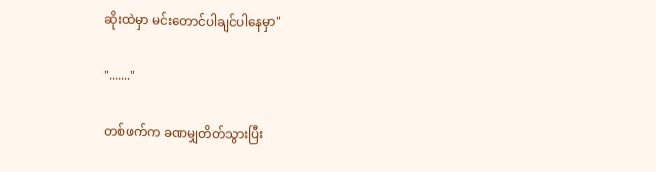ဆိုးထဲမှာ မင်းတောင်ပါချင်ပါနေမှာ"

"......."

တစ်ဖက်က ခဏမျှတိတ်သွားပြီး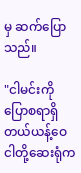မှ ဆက်ပြောသည်။

"ငါမင်းကိုပြောစရာရှိတယ်ယန့်ဝေ ငါတို့ဆေးရုံက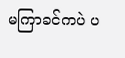မကြာခင်ကပဲ ပ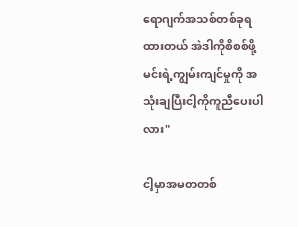ရောဂျက်အသစ်တစ်ခုရထားတယ် အဲဒါကိုစိစစ်ဖို့ မင်းရဲ့ကျွမ်းကျင်မှုကို အသုံးချပြီးငါ့ကိုကူညီပေးပါလား"

ငါ့မှာအမတတစ်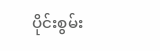ပိုင်းစွမ်း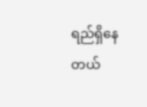ရည်ရှိနေတယ်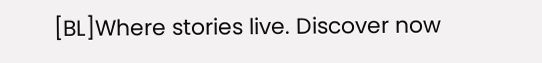[BL]Where stories live. Discover now